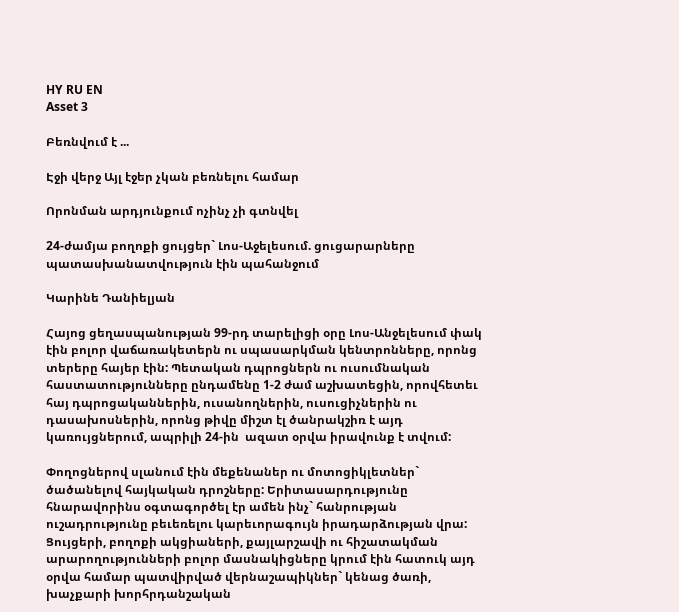HY RU EN
Asset 3

Բեռնվում է ...

Էջի վերջ Այլ էջեր չկան բեռնելու համար

Որոնման արդյունքում ոչինչ չի գտնվել

24-ժամյա բողոքի ցույցեր` Լոս-Աջելեսում. ցուցարարները պատասխանատվություն էին պահանջում

Կարինե Դանիելյան

Հայոց ցեղասպանության 99-րդ տարելիցի օրը Լոս-Անջելեսում փակ էին բոլոր վաճառակետերն ու սպասարկման կենտրոնները, որոնց տերերը հայեր էին: Պետական դպրոցներն ու ուսումնական հաստատությունները ընդամենը 1-2 ժամ աշխատեցին, որովհետեւ հայ դպրոցականներին, ուսանողներին, ուսուցիչներին ու դասախոսներին, որոնց թիվը միշտ էլ ծանրակշիռ է այդ կառույցներում, ապրիլի 24-ին  ազատ օրվա իրավունք է տվում:

Փողոցներով սլանում էին մեքենաներ ու մոտոցիկլետներ` ծածանելով հայկական դրոշները: Երիտասարդությունը հնարավորինս օգտագործել էր ամեն ինչ` հանրության ուշադրությունը բեւեռելու կարեւորագույն իրադարձության վրա: Ցույցերի, բողոքի ակցիաների, քայլարշավի ու հիշատակման արարողությունների բոլոր մասնակիցները կրում էին հատուկ այդ օրվա համար պատվիրված վերնաշապիկներ` կենաց ծառի, խաչքարի խորհրդանշական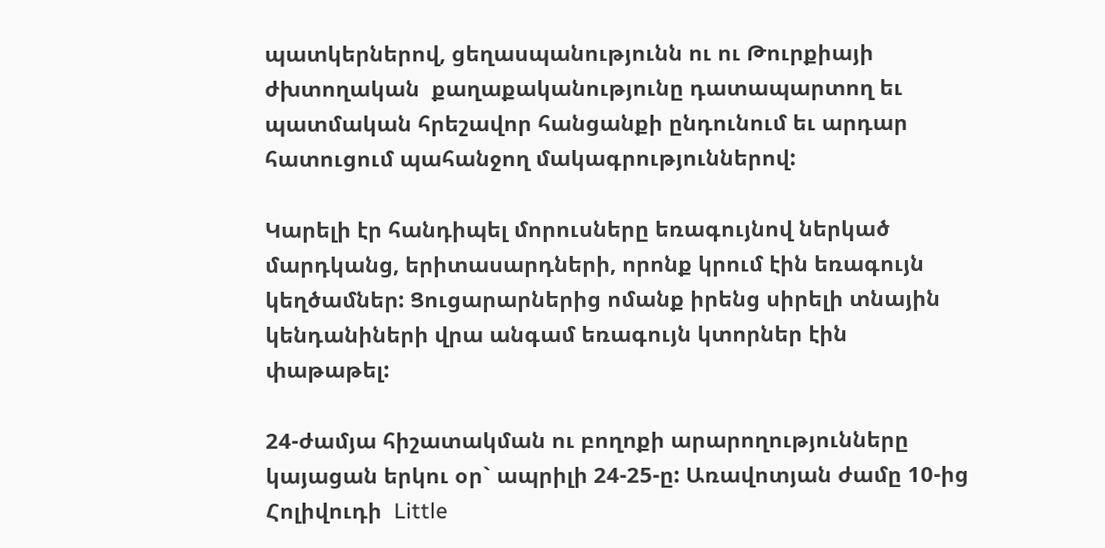պատկերներով, ցեղասպանությունն ու ու Թուրքիայի ժխտողական  քաղաքականությունը դատապարտող եւ պատմական հրեշավոր հանցանքի ընդունում եւ արդար հատուցում պահանջող մակագրություններով:

Կարելի էր հանդիպել մորուսները եռագույնով ներկած մարդկանց, երիտասարդների, որոնք կրում էին եռագույն կեղծամներ: Ցուցարարներից ոմանք իրենց սիրելի տնային կենդանիների վրա անգամ եռագույն կտորներ էին փաթաթել:

24-ժամյա հիշատակման ու բողոքի արարողությունները կայացան երկու օր` ապրիլի 24-25-ը: Առավոտյան ժամը 10-ից Հոլիվուդի  Little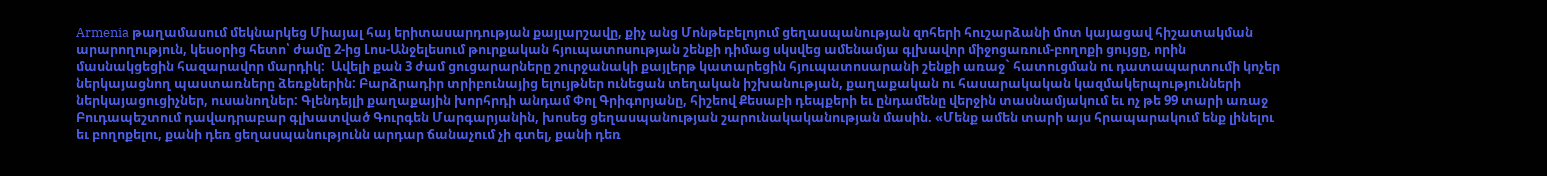Armenia թաղամասում մեկնարկեց Միայալ հայ երիտասարդության քայլարշավը, քիչ անց Մոնթեբելոյում ցեղասպանության զոհերի հուշարձանի մոտ կայացավ հիշատակման արարողություն, կեսօրից հետո՝ ժամը 2-ից Լոս-Անջելեսում թուրքական հյուպատոսության շենքի դիմաց սկսվեց ամենամյա գլխավոր միջոցառում-բողոքի ցույցը, որին մասնակցեցին հազարավոր մարդիկ:  Ավելի քան 3 ժամ ցուցարարները շուրջանակի քայլերթ կատարեցին հյուպատոսարանի շենքի առաջ` հատուցման ու դատապարտումի կոչեր ներկայացնող պաստառները ձեռքներին: Բարձրադիր տրիբունայից ելույթներ ունեցան տեղական իշխանության, քաղաքական ու հասարակական կազմակերպությունների ներկայացուցիչներ, ուսանողներ: Գլենդեյլի քաղաքային խորհրդի անդամ Փոլ Գրիգորյանը, հիշեով Քեսաբի դեպքերի եւ ընդամենը վերջին տասնամյակում եւ ոչ թե 99 տարի առաջ Բուդապեշտում դավադրաբար գլխատված Գուրգեն Մարգարյանին, խոսեց ցեղասպանության շարունակականության մասին. «Մենք ամեն տարի այս հրապարակում ենք լինելու եւ բողոքելու, քանի դեռ ցեղասպանությունն արդար ճանաչում չի գտել, քանի դեռ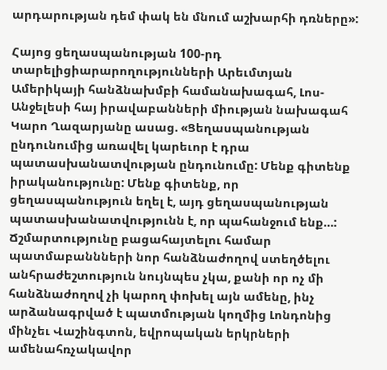արդարության դեմ փակ են մնում աշխարհի դռները»:

Հայոց ցեղասպանության 100-րդ տարելիցիարարողությունների Արեւմտյան Ամերիկայի հանձնախմբի համանախագահ, Լոս-Անջելեսի հայ իրավաբանների միության նախագահ Կարո Ղազարյանը ասաց. «Ցեղասպանության ընդունումից առավել կարեւոր է դրա պատասխանատվության ընդունումը: Մենք գիտենք իրականությունը: Մենք գիտենք, որ ցեղասպանություն եղել է, այդ ցեղասպանության պատասխանատվությունն է, որ պահանջում ենք…: Ճշմարտությունը բացահայտելու համար պատմաբաննների նոր հանձնաժողով ստեղծելու անհրաժեշտություն նույնպես չկա, քանի որ ոչ մի հանձնաժողով չի կարող փոխել այն ամենը, ինչ արձանագրված է պատմության կողմից Լոնդոնից մինչեւ Վաշինգտոն, եվրոպական երկրների ամենահռչակավոր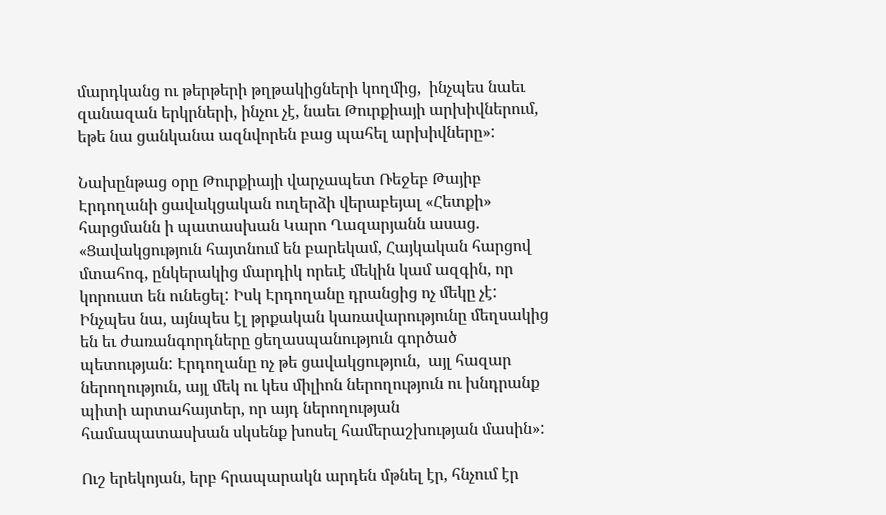մարդկանց ու թերթերի թղթակիցների կողմից,  ինչպես նաեւ զանազան երկրների, ինչու չէ, նաեւ Թուրքիայի արխիվներում, եթե նա ցանկանա ազնվորեն բաց պահել արխիվները»:

Նախընթաց օրը Թուրքիայի վարչապետ Ռեջեբ Թայիբ Էրդողանի ցավակցական ուղերձի վերաբեյալ «Հետքի» հարցմանն ի պատասխան Կարո Ղազարյանն ասաց. «Ցավակցություն հայտնում են բարեկամ, Հայկական հարցով մտահոգ, ընկերակից մարդիկ որեւէ մեկին կամ ազգին, որ կորուստ են ունեցել: Իսկ Էրդողանը դրանցից ոչ մեկը չէ: Ինչպես նա, այնպես էլ թրքական կառավարությունը մեղսակից են եւ ժառանգորդները ցեղասպանություն գործած պետության: Էրդողանը ոչ թե ցավակցություն,  այլ հազար ներողություն, այլ մեկ ու կես միլիոն ներողություն ու խնդրանք պիտի արտահայտեր, որ այդ ներողության համապատասխան սկսենք խոսել համերաշխության մասին»:

Ուշ երեկոյան, երբ հրապարակն արդեն մթնել էր, հնչում էր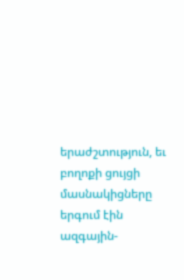երաժշտություն, եւ բողոքի ցույցի մասնակիցները երգում էին ազգային-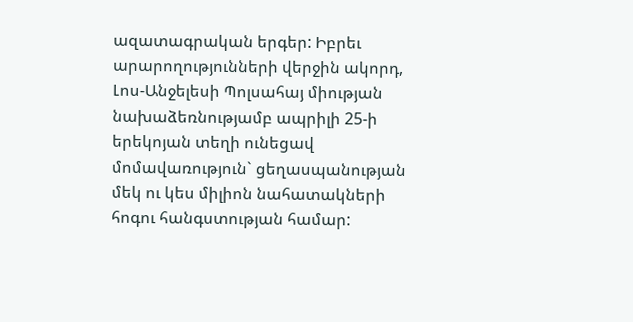ազատագրական երգեր: Իբրեւ արարողությունների վերջին ակորդ, Լոս-Անջելեսի Պոլսահայ միության նախաձեռնությամբ ապրիլի 25-ի երեկոյան տեղի ունեցավ մոմավառություն` ցեղասպանության մեկ ու կես միլիոն նահատակների հոգու հանգստության համար: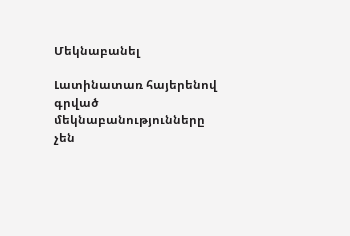Մեկնաբանել

Լատինատառ հայերենով գրված մեկնաբանությունները չեն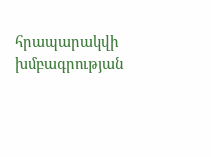հրապարակվի խմբագրության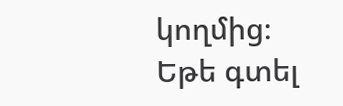կողմից։
Եթե գտել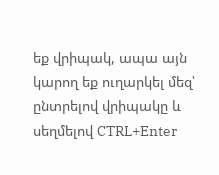եք վրիպակ, ապա այն կարող եք ուղարկել մեզ՝ ընտրելով վրիպակը և սեղմելով CTRL+Enter